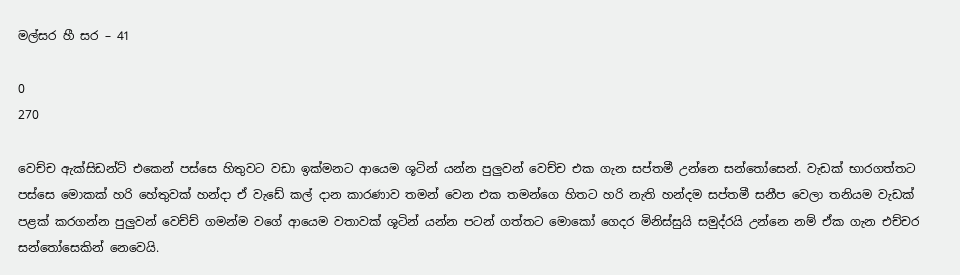මල්සර හී සර – 41

0
270

වෙච්ච ඇක්සිඩන්ට් එකෙන් පස්සෙ හිතුවට වඩා ඉක්මනට ආයෙම ශූටින් යන්න පුලුවන් වෙච්ච එක ගැන සප්තමී උන්නෙ සන්තෝසෙන්. වැඩක් භාරගත්තට පස්සෙ මොකක් හරි හේතුවක් හන්දා ඒ වැඩේ කල් දාන කාරණාව තමන් වෙන එක තමන්ගෙ හිතට හරි නැති හන්දම සප්තමී සනීප වෙලා තනියම වැඩක් පළක් කරගන්න පුලුවන් වෙච්ච් ගමන්ම වගේ ආයෙම වතාවක් ශූටින් යන්න පටන් ගත්තට මොකෝ ගෙදර මිනිස්සුයි සමුද්රයි උන්නෙ නම් ඒක ගැන එච්චර සන්තෝසෙකින් නෙවෙයි.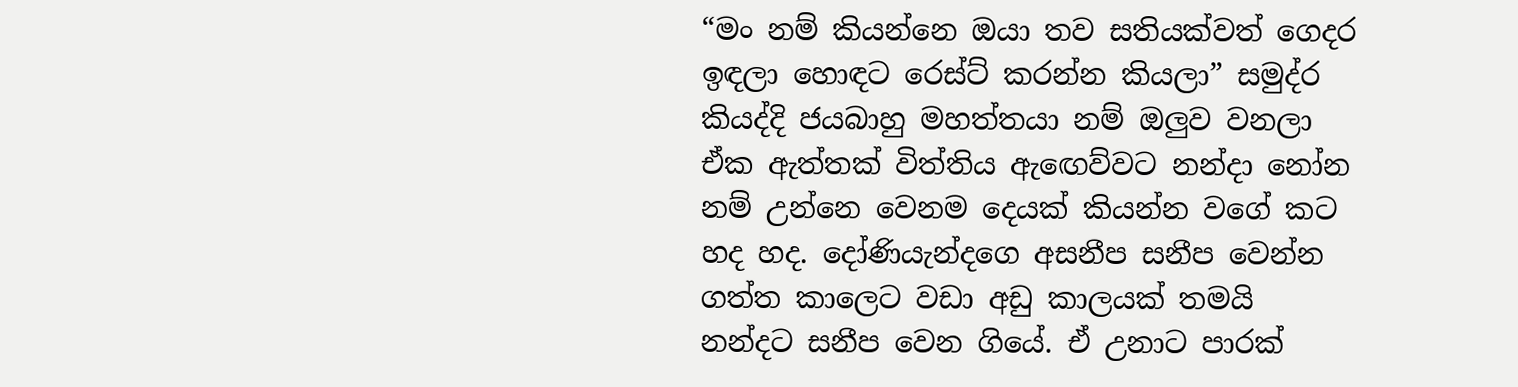“මං නම් කියන්නෙ ඔයා තව සතියක්වත් ගෙදර ඉඳලා හොඳට රෙස්ට් කරන්න කියලා” සමුද්ර කියද්දි ජයබාහු මහත්තයා නම් ඔලුව වනලා ඒක ඇත්තක් විත්තිය ඇඟෙව්වට නන්දා නෝන නම් උන්නෙ වෙනම දෙයක් කියන්න වගේ කට හද හද. දෝණියැන්දගෙ අසනීප සනීප වෙන්න ගත්ත කාලෙට වඩා අඩු කාලයක් තමයි නන්දට සනීප වෙන ගියේ. ඒ උනාට පාරක්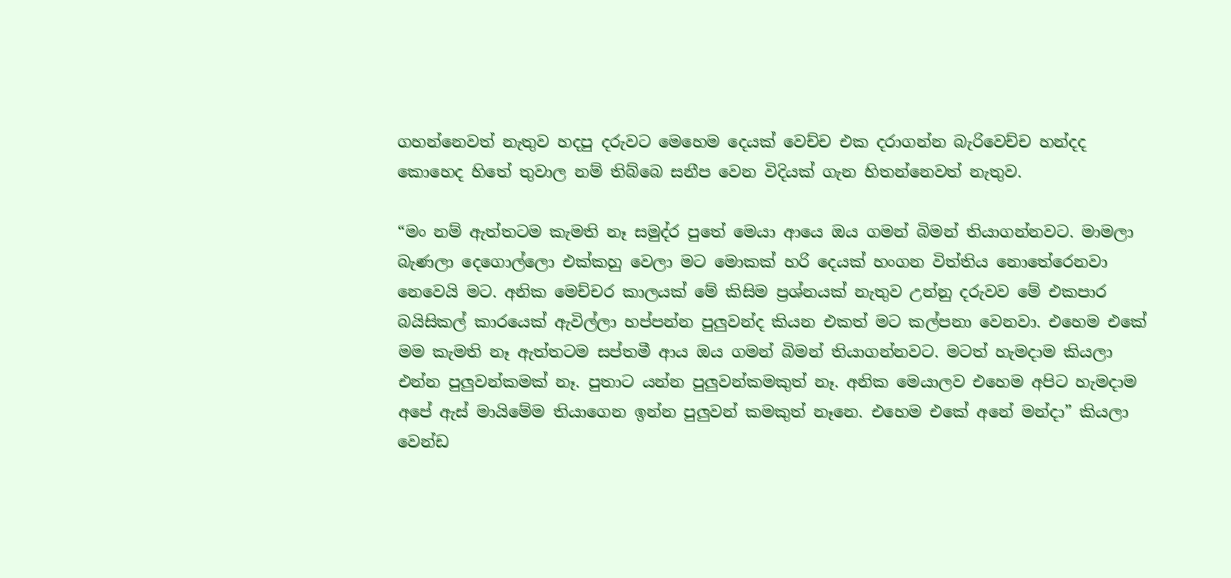ගහන්නෙවත් නැතුව හදපු දරුවට මෙහෙම දෙයක් වෙච්ච එක දරාගන්න බැරිවෙච්ච හන්දද කොහෙද හිතේ තුවාල නම් තිබ්බෙ සනීප වෙන විදියක් ගැන හිතන්නෙවත් නැතුව.

“මං නම් ඇත්තටම කැමති නෑ සමුද්ර පුතේ මෙයා ආයෙ ඔය ගමන් බිමන් තියාගන්නවට. මාමලා බැණලා දෙගොල්ලො එක්කහු වෙලා මට මොකක් හරි දෙයක් හංගන විත්තිය නොතේරෙනවා නෙවෙයි මට. අනික මෙච්චර කාලයක් මේ කිසිම ප්‍රශ්නයක් නැතුව උන්නු දරුවව මේ එකපාර බයිසිකල් කාරයෙක් ඇවිල්ලා හප්පන්න පුලුවන්ද කියන එකත් මට කල්පනා වෙනවා. එහෙම එකේ මම කැමති නෑ ඇත්තටම සප්තමී ආය ඔය ගමන් බිමන් තියාගන්නවට. මටත් හැමදාම කියලා එන්න පුලුවන්කමක් නෑ. පුතාට යන්න පුලුවන්කමකුත් නෑ. අනික මෙයාලව එහෙම අපිට හැමදාම අපේ ඇස් මායිමේම තියාගෙන ඉන්න පුලුවන් කමකුත් නෑනෙ. එහෙම එකේ අනේ මන්දා” කියලා වෙන්ඩ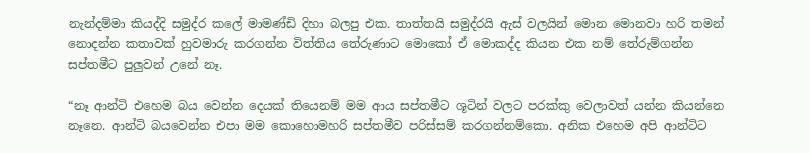නැන්දම්මා කියද්දි සමුද්ර කලේ මාමණ්ඩි දිහා බලපු එක. තාත්තයි සමුද්රයි ඇස් වලයින් මොන මොනවා හරි තමන් නොදන්න කතාවක් හුවමාරු කරගන්න විත්තිය තේරුණාට මොකෝ ඒ මොකද්ද කියන එක නම් තේරුම්ගන්න සප්තමීට පුලුවන් උනේ නෑ.

“නෑ ආන්ටි එහෙම බය වෙන්න දෙයක් තියෙනම් මම ආය සප්තමීට ශූටින් වලට පරක්කු වෙලාවත් යන්න කියන්නෙ නෑනෙ. ආන්ටි බයවෙන්න එපා මම කොහොමහරි සප්තමීව පරිස්සම් කරගන්නම්කො. අනික එහෙම අපි ආන්ටිට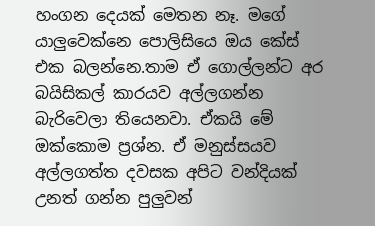හංගන දෙයක් මෙතන නෑ. මගේ යාලුවෙක්නෙ පොලිසියෙ ඔය කේස් එක බලන්නෙ.තාම ඒ ගොල්ලන්ට අර බයිසිකල් කාරයව අල්ලගන්න බැරිවෙලා තියෙනවා. ඒකයි මේ ඔක්කොම ප්‍රශ්න. ඒ මනුස්සයව අල්ලගත්ත දවසක අපිට වන්දියක් උනත් ගන්න පුලුවන්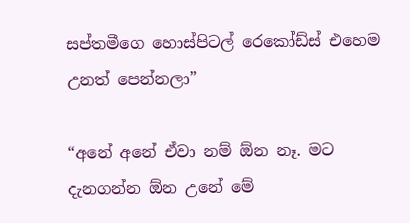සප්තමීගෙ හොස්පිටල් රෙකෝඩ්ස් එහෙම උනත් පෙන්නලා”

“අනේ අනේ ඒවා නම් ඕන නෑ. මට දැනගන්න ඕන උනේ මේ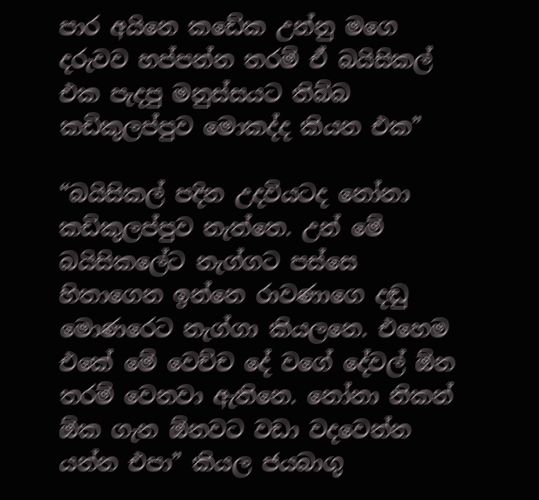පාර අයිනෙ කඩේක උන්නු මගෙ දරුවව හප්පන්න තරම් ඒ බයිසිකල් එක පැදපු මනුස්සයට තිබ්බ කඩිකුලප්පුව මොකද්ද කියන එක”

“බයිසිකල් පදින උදවියටද නෝනා කඩිකුලප්පුව නැත්තෙ. උන් මේ බයිසිකලේට නැග්ගට පස්සෙ හිතාගෙන ඉන්නෙ රාවණාගෙ දඬු මොණරෙට නැග්ගා කියලනෙ. එහෙම එකේ මේ වෙච්ච දේ වගේ දේවල් ඕන තරම් වෙනවා ඇතිනෙ. නෝනා නිකන් ඕක ගැන ඕනවට වඩා වදවෙන්න යන්න එපා” කියල ජයබාගු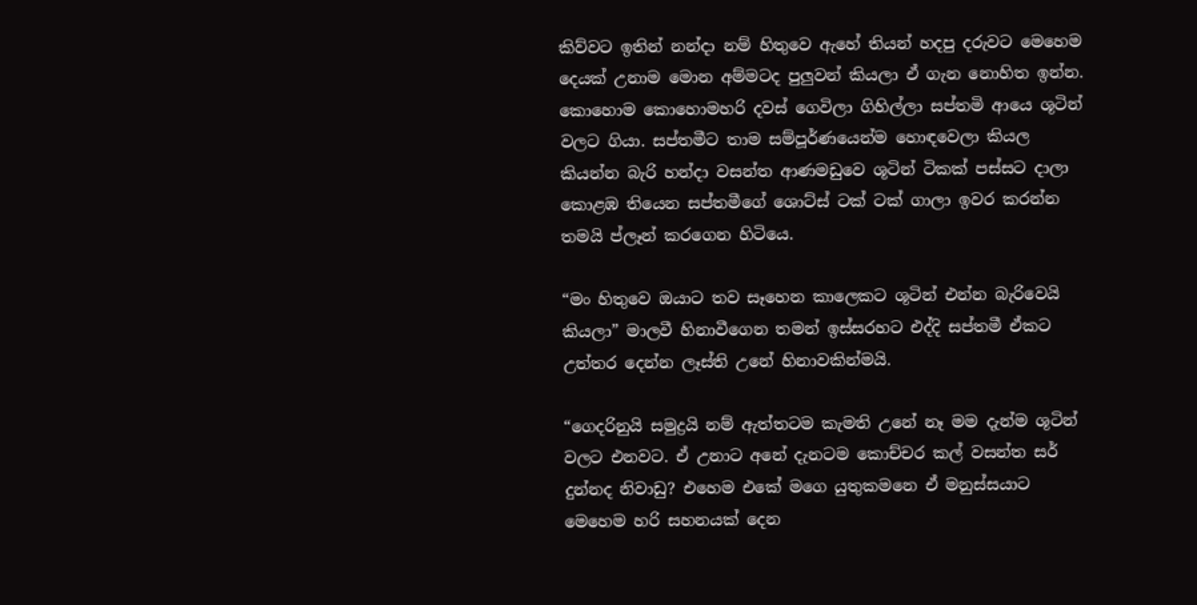කිව්වට ඉතින් නන්දා නම් හිතුවෙ ඇහේ තියන් හදපු දරුවට මෙහෙම දෙයක් උනාම මොන අම්මටද පුලුවන් කියලා ඒ ගැන නොහිත ඉන්න. කොහොම කොහොමහරි දවස් ගෙවිලා ගිහිල්ලා සප්තමි ආයෙ ශූටින් වලට ගියා. සප්තමීට තාම සම්පූර්ණයෙන්ම හොඳවෙලා කියල කියන්න බැරි හන්දා වසන්ත ආණමඩුවෙ ශූටින් ටිකක් පස්සට දාලා කොළඹ තියෙන සප්තමීගේ ශොට්ස් ටක් ටක් ගාලා ඉවර කරන්න තමයි ප්ලෑන් කරගෙන හිටියෙ.

“මං හිතුවෙ ඔයාට තව සෑහෙන කාලෙකට ශූටින් එන්න බැරිවෙයි කියලා” මාලවී හිනාවීගෙන තමන් ඉස්සරහට එද්දි සප්තමී ඒකට උත්තර දෙන්න ලෑස්ති උනේ හිනාවකින්මයි.

“ගෙදරිනුයි සමුද්‍රයි නම් ඇත්තටම කැමති උනේ නෑ මම දැන්ම ශූටින් වලට එනවට. ඒ උනාට අනේ දැනටම කොච්චර කල් වසන්ත සර් දුන්නද නිවාඩු? එහෙම එකේ මගෙ යුතුකමනෙ ඒ මනුස්සයාට මෙහෙම හරි සහනයක් දෙන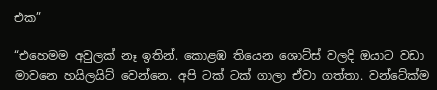එක”

“එහෙමම අවුලක් නෑ ඉතින්. කොළඹ තියෙන ශොට්ස් වලදි ඔයාට වඩා මාවනෙ හයිලයිට් වෙන්නෙ. අපි ටක් ටක් ගාලා ඒවා ගත්තා. වන්ටේක්ම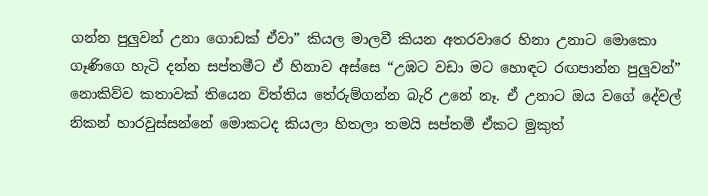ගන්න පුලුවන් උනා ගොඩක් ඒවා” කියල මාලවී කියන අතරවාරෙ හිනා උනාට මොකො ගෑණිගෙ හැටි දන්න සප්තමීට ඒ හිනාව අස්සෙ “උඹට වඩා මට හොඳට රඟපාන්න පුලුවන්” නොකිව්ව කතාවක් තියෙන විත්තිය තේරුම්ගන්න බැරි උනේ නෑ. ඒ උනාට ඔය වගේ දේවල් නිකන් හාරවුස්සන්නේ මොකටද කියලා හිතලා තමයි සප්තමී ඒකට මුකුත්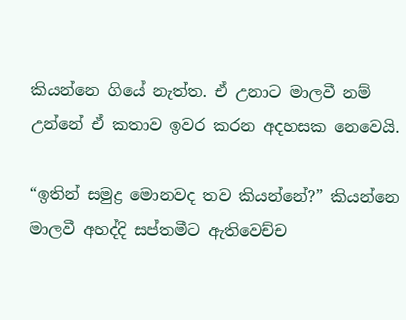කියන්නෙ ගියේ නැත්ත. ඒ උනාට මාලවී නම් උන්නේ ඒ කතාව ඉවර කරන අදහසක නෙවෙයි.

“ඉතින් සමුද්‍ර මොනවද තව කියන්නේ?” කියන්නෙ මාලවී අහද්දි සප්තමීට ඇතිවෙච්ච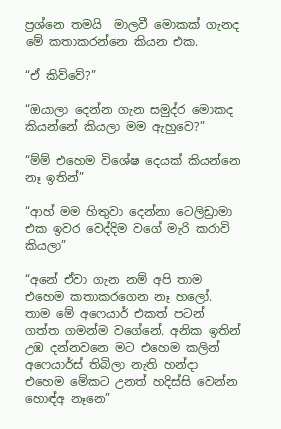ප්‍රශ්නෙ තමයි  මාලවී මොකක් ගැනද මේ කතාකරන්නෙ කියන එක.

“ඒ කිව්වේ?”

“ඔයාලා දෙන්න ගැන සමුද්ර මොකද කියන්නේ කියලා මම ඇහුවෙ?”

“ම්ම් එහෙම විශේෂ දෙයක් කියන්නෙ නෑ ඉතින්”

“ආහ් මම හිතුවා දෙන්නා ටෙලිඩ්‍රාමා එක ඉවර වෙද්දිම වගේ මැරි කරාවි කියලා”

“අනේ ඒවා ගැන නම් අපි තාම එහෙම කතාකරගෙන නෑ හලෝ. තාම මේ අෆෙයාර් එකත් පටන් ගත්ත ගමන්ම වගේනේ. අනික ඉතින් උඹ දන්නවනෙ මට එහෙම කලින් අෆෙයාර්ස් තිබිලා නැති හන්දා එහෙම මේකට උනත් හදිස්සි වෙන්න හොඳ්අ නෑනෙ”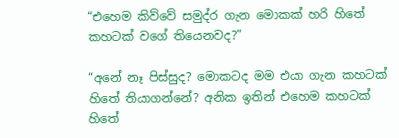“එහෙම කිව්වේ සමුද්ර ගැන මොකක් හරි හිතේ කහටක් වගේ තියෙනවද?”

“අනේ නෑ පිස්සුද? මොකටද මම එයා ගැන කහටක් හිතේ තියාගන්නේ? අනික ඉතින් එහෙම කහටක් හිතේ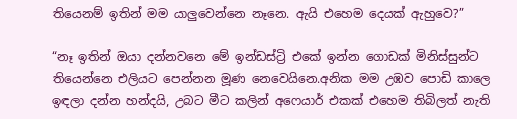තියෙනම් ඉතින් මම යාලුවෙන්නෙ නෑනෙ. ඇයි එහෙම දෙයක් ඇහුවෙ?”

“නෑ ඉතින් ඔයා දන්නවනෙ මේ ඉන්ඩස්ට්‍රි එකේ ඉන්න ගොඩක් මිනිස්සුන්ට තියෙන්නෙ එලියට පෙන්නන මූණ නෙවෙයිනෙ.අනික මම උඹව පොඩි කාලෙ ඉඳලා දන්න හන්දයි, උබට මීට කලින් අෆෙයාර් එකක් එහෙම තිබිලත් නැති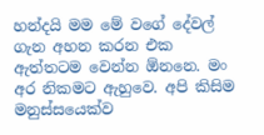හන්දයි මම මේ වගේ දේවල් ගැන අහන කරන එක ඇත්තටම වෙන්න ඕනනෙ. මං අර නිකමට ඇහුවෙ. අපි කිසිම මනුස්සයෙක්ව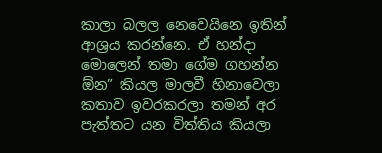කාලා බලල නෙවෙයිනෙ ඉතින් ආශ්‍රය කරන්නෙ. ඒ හන්දා මොලෙන් තමා ගේම ගහන්න ඕන” කියල මාලවී හිනාවෙලා කතාව ඉවරකරලා තමන් අර පැත්තට යන විත්තිය කියලා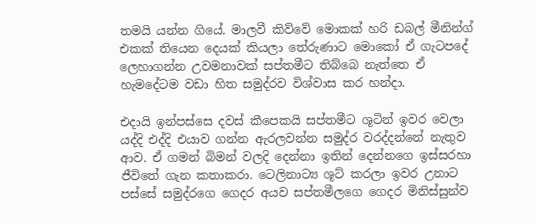තමයි යන්න ගියේ. මාලවී කිව්වේ මොකක් හරි ඩබල් මීනින්ග් එකක් තියෙන දෙයක් කියලා තේරුණාට මොකෝ ඒ ගැටපදේ ලෙහාගන්න උවමනාවක් සප්තමීට තිබ්බෙ නැත්තෙ ඒ හැමදේටම වඩා හිත සමුද්රව විශ්වාස කර හන්දා.

එදායි ඉන්පස්සෙ දවස් කීපෙකයි සප්තමීට ශූටින් ඉවර වෙලා යද්දි එද්දි එයාව ගන්න ඇරලවන්න සමුද්ර වරද්දන්නේ නැතුව ආව. ඒ ගමන් බිමන් වලදි දෙන්නා ඉතින් දෙන්නගෙ ඉස්සරහා ජීවිතේ ගැන කතාකරා. ටෙලිනාට්‍ය ශූට් කරලා ඉවර උනාට පස්සේ සමුද්රගෙ ගෙදර අයව සප්තමීලගෙ ගෙදර මිනිස්සුන්ව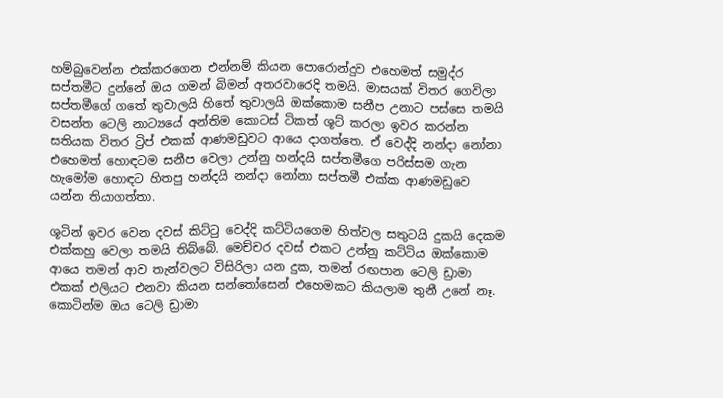හම්බුවෙන්න එක්කරගෙන එන්නම් කියන පොරොන්දුව එහෙමත් සමුද්ර සප්තමීට දුන්නේ ඔය ගමන් බිමන් අතරවාරෙදි තමයි. මාසයක් විතර ගෙවිලා සප්තමීගේ ගතේ තුවාලයි හිතේ තුවාලයි ඔක්කොම සනීප උනාට පස්සෙ තමයි වසන්ත ටෙලි නාට්‍යයේ අන්තිම කොටස් ටිකත් ශූට් කරලා ඉවර කරන්න සතියක විතර ට්‍රිප් එකක් ආණමඩුවට ආයෙ දාගත්තෙ. ඒ වෙද්දි නන්දා නෝනා එහෙමත් හොඳටම සනීප වෙලා උන්නු හන්දයි සප්තමීගෙ පරිස්සම ගැන හැමෝම හොඳට හිතපු හන්දයි නන්දා නෝනා සප්තමී එක්ක ආණමඩුවෙ යන්න තියාගත්තා.

ශූටින් ඉවර වෙන දවස් කිට්ටු වෙද්දි කට්ටියගෙම හිත්වල සතුටයි දුකයි දෙකම එක්කහු වෙලා තමයි තිබ්බේ. මෙච්චර දවස් එකට උන්නු කට්ටිය ඔක්කොම ආයෙ තමන් ආව තැන්වලට විසිරිලා යන දුක, තමන් රඟපාන ටෙලි ඩ්‍රාමා එකක් එලියට එනවා කියන සන්තෝසෙන් එහෙමකට කියලාම තුනී උනේ නෑ. කොටින්ම ඔය ටෙලි ඩ්‍රාමා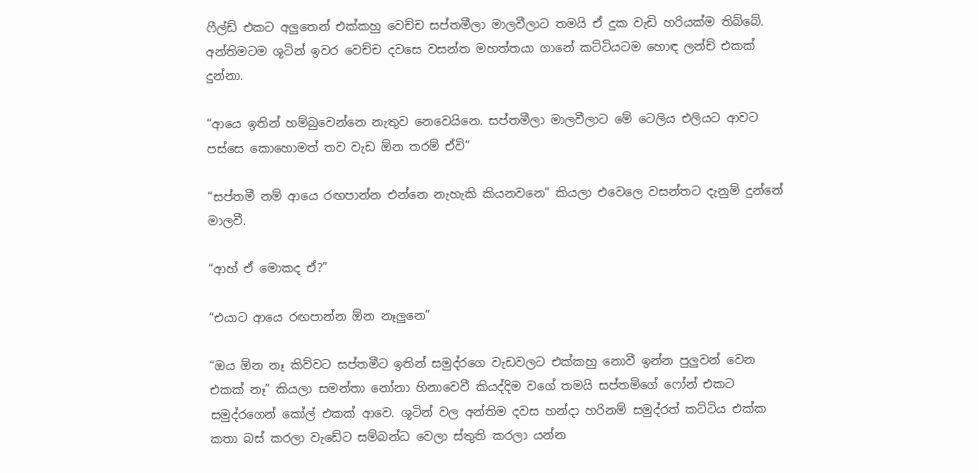ෆීල්ඩ් එකට අලුතෙන් එක්කහු වෙච්ච සප්තමීලා මාලවීලාට තමයි ඒ දුක වැඩි හරියක්ම තිබ්බේ.  අන්තිමටම ශූටින් ඉවර වෙච්ච දවසෙ වසන්ත මහත්තයා ගානේ කට්ටියටම හොඳ ලන්ච් එකක් දුන්නා.

“ආයෙ ඉතින් හම්බුවෙන්නෙ නැතුව නෙවෙයිනෙ. සප්තමීලා මාලවීලාට මේ ටෙලිය එලියට ආවට පස්සෙ කොහොමත් තව වැඩ ඕන තරම් ඒවි”

“සප්තමී නම් ආයෙ රඟපාන්න එන්නෙ නැහැකි කියනවනෙ” කියලා එවෙලෙ වසන්තට දැනුම් දුන්නේ මාලවී.

“ආහ් ඒ මොකද ඒ?”

“එයාට ආයෙ රඟපාන්න ඕන නෑලුනෙ”

“ඔය ඕන නෑ කිව්වට සප්තමීට ඉතින් සමුද්රගෙ වැඩවලට එක්කහු නොවී ඉන්න පුලුවන් වෙන එකක් නෑ” කියලා සමන්තා නෝනා හිනාවෙවී කියද්දිම වගේ තමයි සප්තමිගේ ෆෝන් එකට සමුද්රගෙන් කෝල් එකක් ආවෙ. ශූටින් වල අන්තිම දවස හන්දා හරිනම් සමුද්රත් කට්ටිය එක්ක කතා බස් කරලා වැඩේට සම්බන්ධ වෙලා ස්තුති කරලා යන්න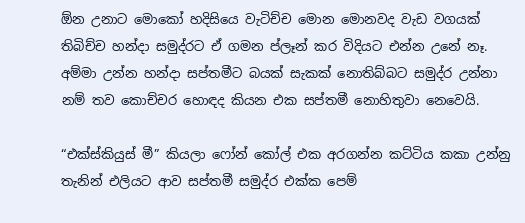ඕන උනාට මොකෝ හදිසියෙ වැටිච්ච මොන මොනවද වැඩ වගයක් තිබිච්ච හන්දා සමුද්රට ඒ ගමන ප්ලෑන් කර විදියට එන්න උනේ නෑ. අම්මා උන්න හන්දා සප්තමීට බයක් සැකක් නොතිබ්බට සමුද්ර උන්නා නම් තව කොච්චර හොඳද කියන එක සප්තමී නොහිතුවා නෙවෙයි.

“එක්ස්කියුස් මී” කියලා ෆෝන් කෝල් එක අරගන්න කට්ටිය කකා උන්නු තැනින් එලියට ආව සප්තමී සමුද්ර එක්ක පෙම්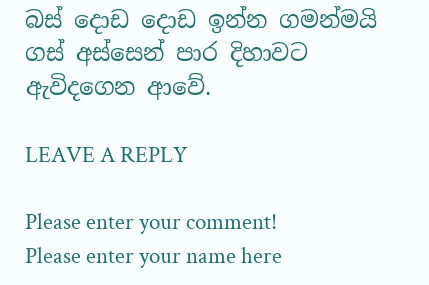බස් දොඩ දොඩ ඉන්න ගමන්මයි ගස් අස්සෙන් පාර දිහාවට ඇවිදගෙන ආවේ.

LEAVE A REPLY

Please enter your comment!
Please enter your name here